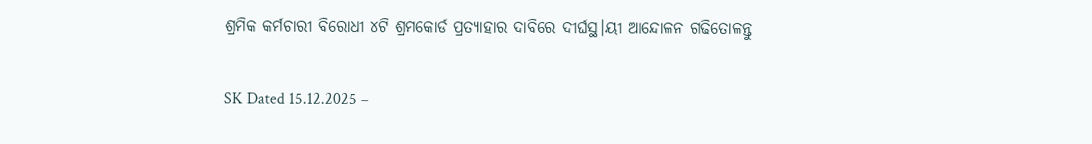ଶ୍ରମିକ କର୍ମଚାରୀ ବିରୋଧୀ ୪ଟି ଶ୍ରମକୋର୍ଡ ପ୍ରତ୍ୟାହାର ଦାବିରେ ଦୀର୍ଘସ୍ଥ।ୟୀ ଆନ୍ଦୋଳନ ଗଢିତୋଳନ୍ତୁ

SK Dated 15.12.2025 –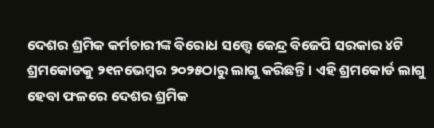ଦେଶର ଶ୍ରମିକ କର୍ମଚାରୀଙ୍କ ବିରୋଧ ସତ୍ତ୍ୱେ କେନ୍ଦ୍ର ବିଜେପି ସରକାର ୪ଟି ଶ୍ରମକୋଡକୁ ୨୧ନଭେମ୍ବର ୨୦୨୫ଠାରୁ ଲାଗୁ କରିଛନ୍ତି । ଏହି ଶ୍ରମକୋର୍ଡ ଲାଗୁ ହେବା ଫଳରେ ଦେଶର ଶ୍ରମିକ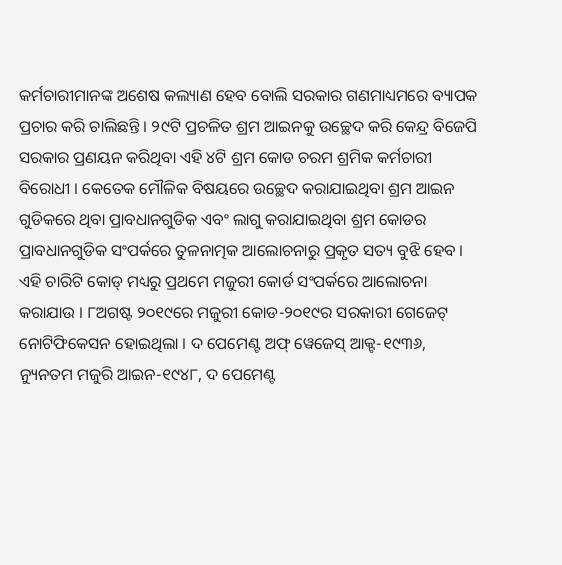କର୍ମଚାରୀମାନଙ୍କ ଅଶେଷ କଲ୍ୟାଣ ହେବ ବୋଲି ସରକାର ଗଣମାଧ୍ୟମରେ ବ୍ୟାପକ ପ୍ରଚାର କରି ଚାଲିଛନ୍ତି । ୨୯ଟି ପ୍ରଚଳିତ ଶ୍ରମ ଆଇନକୁ ଉଚ୍ଛେଦ କରି କେନ୍ଦ୍ର ବିଜେପି ସରକାର ପ୍ରଣୟନ କରିଥିବା ଏହି ୪ଟି ଶ୍ରମ କୋଡ ଚରମ ଶ୍ରମିକ କର୍ମଚାରୀ ବିରୋଧୀ । କେତେକ ମୌଳିକ ବିଷୟରେ ଉଚ୍ଛେଦ କରାଯାଇଥିବା ଶ୍ରମ ଆଇନ ଗୁଡିକରେ ଥିବା ପ୍ରାବଧାନଗୁଡିକ ଏବଂ ଲାଗୁ କରାଯାଇଥିବା ଶ୍ରମ କୋଡର ପ୍ରାବଧାନଗୁଡିକ ସଂପର୍କରେ ତୁଳନାତ୍ମକ ଆଲୋଚନାରୁ ପ୍ରକୃତ ସତ୍ୟ ବୁଝି ହେବ ।
ଏହି ଚାରିଟି କୋଡ୍ ମଧ୍ୟରୁ ପ୍ରଥମେ ମଜୁରୀ କୋର୍ଡ ସଂପର୍କରେ ଆଲୋଚନା କରାଯାଉ । ୮ଅଗଷ୍ଟ ୨୦୧୯ରେ ମଜୁରୀ କୋଡ-୨୦୧୯ର ସରକାରୀ ଗେଜେଟ୍ ନୋଟିଫିକେସନ ହୋଇଥିଲା । ଦ ପେମେଣ୍ଟ ଅଫ୍ ୱେଜେସ୍ ଆକ୍ଟ-୧୯୩୬, ନ୍ୟୁନତମ ମଜୁରି ଆଇନ-୧୯୪୮, ଦ ପେମେଣ୍ଟ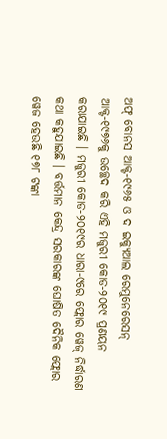ଅଫ୍ ବୋନସ ଆକ୍ଟ-୧୯୬୫ ଓ ଦ ଇକ୍ୟୁଆଲ ରେମୁନେରେସନ୍ ଆକ୍ଟ-୧୯୭୬କୁ ଉଚ୍ଛେଦ କରି ଏହି ମଜୁରୀ କୋଡ-୨୦୧୯ ପ୍ରଣୟନ କରାଯାଇଛି । ମଜୁରୀ କୋଡ-୨୦୧୯ର ଧାରା-୯ରେ ଫ୍ଲୋର ୱେଜ୍ ନିର୍ଦ୍ଧାରଣ କଥା କହୁଯାଇଛି । ବର୍ତ୍ତମାନ କେନ୍ଦ୍ର ସରକାରଙ୍କ ଘୋଷିତ ଦୈନିକ ଫ୍ଲୋର ୱେଜ ହେଉଛି ୧୭୮ ଟଙ୍କା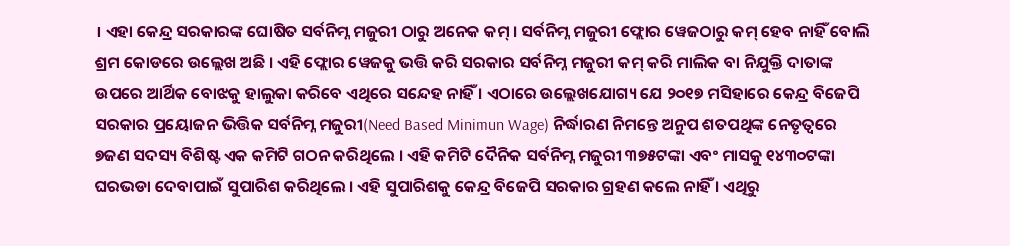। ଏହା କେନ୍ଦ୍ର ସରକାରଙ୍କ ଘୋଷିତ ସର୍ବନିମ୍ନ ମଜୁରୀ ଠାରୁ ଅନେକ କମ୍ । ସର୍ବନିମ୍ନ ମଜୁରୀ ଫ୍ଲୋର ୱେଜଠାରୁ କମ୍ ହେବ ନାହିଁ ବୋଲି ଶ୍ରମ କୋଡରେ ଉଲ୍ଲେଖ ଅଛି । ଏହି ଫ୍ଲୋର ୱେଜକୁ ଭତ୍ତି କରି ସରକାର ସର୍ବନିମ୍ନ ମଜୁରୀ କମ୍ କରି ମାଲିକ ବା ନିଯୁକ୍ତି ଦାତାଙ୍କ ଉପରେ ଆର୍ଥିକ ବୋଝକୁ ହାଲୁକା କରିବେ ଏଥିରେ ସନ୍ଦେହ ନାହିଁ । ଏଠାରେ ଉଲ୍ଲେଖଯୋଗ୍ୟ ଯେ ୨୦୧୭ ମସିହାରେ କେନ୍ଦ୍ର ବିଜେପି ସରକାର ପ୍ରୟୋଜନ ଭିତ୍ତିକ ସର୍ବନିମ୍ନ ମଜୁରୀ(Need Based Minimun Wage) ନିର୍ଦ୍ଧାରଣ ନିମନ୍ତେ ଅନୁପ ଶତପଥିଙ୍କ ନେତୃତ୍ୱରେ ୭ଜଣ ସଦସ୍ୟ ବିଶିଷ୍ଟ ଏକ କମିଟି ଗଠନ କରିଥିଲେ । ଏହି କମିଟି ଦୈନିକ ସର୍ବନିମ୍ନ ମଜୁରୀ ୩୭୫ଟଙ୍କା ଏବଂ ମାସକୁ ୧୪୩୦ଟଙ୍କା ଘରଭଡା ଦେବାପାଇଁ ସୁପାରିଶ କରିଥିଲେ । ଏହି ସୁପାରିଶକୁ କେନ୍ଦ୍ର ବିଜେପି ସରକାର ଗ୍ରହଣ କଲେ ନାହିଁ । ଏଥିରୁ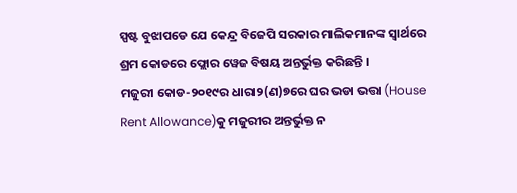ସ୍ପଷ୍ଟ ବୁଝାପଡେ ଯେ କେନ୍ଦ୍ର ବିଜେପି ସରକାର ମାଲିକମାନଙ୍କ ସ୍ୱାର୍ଥରେ ଶ୍ରମ କୋଡରେ ଫ୍ଲୋର ୱେଜ ବିଷୟ ଅନ୍ତର୍ଭୁକ୍ତ କରିଛନ୍ତି ।
ମଜୁରୀ କୋଡ-୨୦୧୯ର ଧାରା୨(ଣ)୭ରେ ଘର ଭଡା ଭତ୍ତା (House Rent Allowance)କୁ ମଜୁରୀର ଅନ୍ତର୍ଭୁକ୍ତ ନ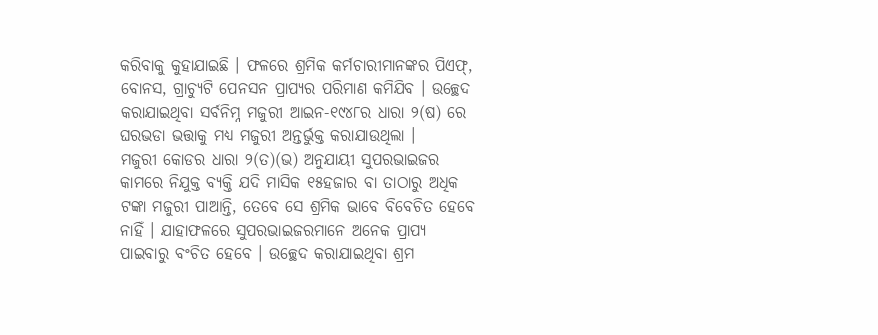କରିବାକୁ କୁହାଯାଇଛି । ଫଳରେ ଶ୍ରମିକ କର୍ମଚାରୀମାନଙ୍କର ପିଏଫ୍‌, ବୋନସ, ଗ୍ରାଚ୍ୟୁଟି ପେନସନ ପ୍ରାପ୍ୟର ପରିମାଣ କମିଯିବ । ଉଚ୍ଛେଦ କରାଯାଇଥିବା ସର୍ବନିମ୍ନ ମଜୁରୀ ଆଇନ-୧୯୪୮ର ଧାରା ୨(ଷ) ରେ ଘରଭଡା ଭତ୍ତାକୁ ମଧ୍ୟ ମଜୁରୀ ଅନ୍ତର୍ଭୁକ୍ତ କରାଯାଉଥିଲା ।
ମଜୁରୀ କୋଡର ଧାରା ୨(ତ)(ଭ) ଅନୁଯାୟୀ ସୁପରଭାଇଜର କାମରେ ନିଯୁକ୍ତ ବ୍ୟକ୍ତି ଯଦି ମାସିକ ୧୫ହଜାର ବା ତାଠାରୁ ଅଧିକ ଟଙ୍କା ମଜୁରୀ ପାଆନ୍ତି, ତେବେ ସେ ଶ୍ରମିକ ଭାବେ ବିବେଚିତ ହେବେ ନାହିଁ । ଯାହାଫଳରେ ସୁପରଭାଇଜରମାନେ ଅନେକ ପ୍ରାପ୍ୟ ପାଇବାରୁ ବଂଚିତ ହେବେ । ଉଚ୍ଛେଦ କରାଯାଇଥିବା ଶ୍ରମ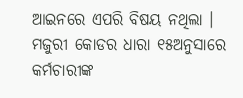ଆଇନରେ ଏପରି ବିଷୟ ନଥିଲା ।
ମଜୁରୀ କୋଡର ଧାରା ୧୫ଅନୁସାରେ କର୍ମଚାରୀଙ୍କ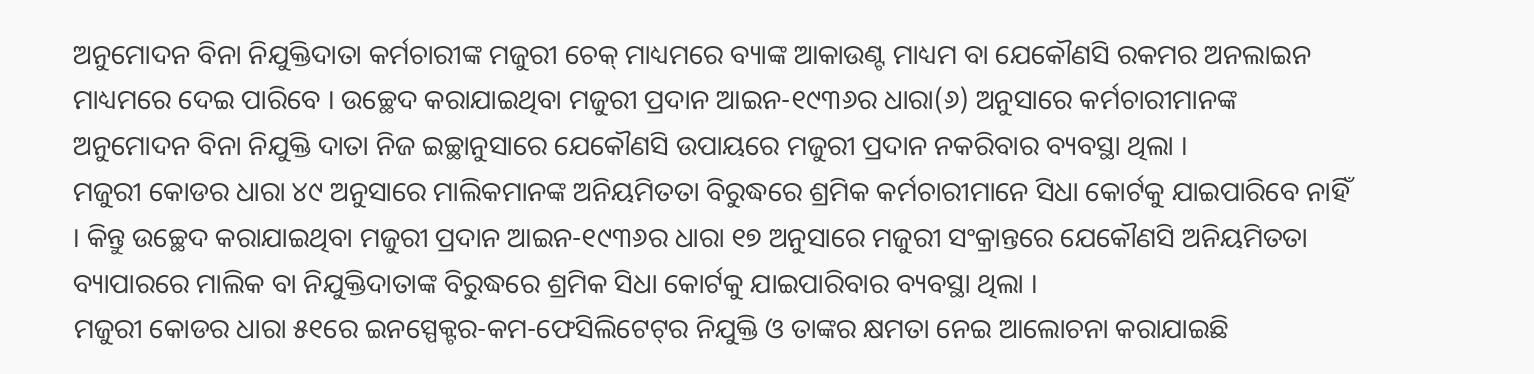ଅନୁମୋଦନ ବିନା ନିଯୁକ୍ତିଦାତା କର୍ମଚାରୀଙ୍କ ମଜୁରୀ ଚେକ୍ ମାଧ୍ୟମରେ ବ୍ୟାଙ୍କ ଆକାଉଣ୍ଟ ମାଧ୍ୟମ ବା ଯେକୌଣସି ରକମର ଅନଲାଇନ ମାଧ୍ୟମରେ ଦେଇ ପାରିବେ । ଉଚ୍ଛେଦ କରାଯାଇଥିବା ମଜୁରୀ ପ୍ରଦାନ ଆଇନ-୧୯୩୬ର ଧାରା(୬) ଅନୁସାରେ କର୍ମଚାରୀମାନଙ୍କ ଅନୁମୋଦନ ବିନା ନିଯୁକ୍ତି ଦାତା ନିଜ ଇଚ୍ଛାନୁସାରେ ଯେକୌଣସି ଉପାୟରେ ମଜୁରୀ ପ୍ରଦାନ ନକରିବାର ବ୍ୟବସ୍ଥା ଥିଲା ।
ମଜୁରୀ କୋଡର ଧାରା ୪୯ ଅନୁସାରେ ମାଲିକମାନଙ୍କ ଅନିୟମିତତା ବିରୁଦ୍ଧରେ ଶ୍ରମିକ କର୍ମଚାରୀମାନେ ସିଧା କୋର୍ଟକୁ ଯାଇପାରିବେ ନାହିଁ । କିନ୍ତୁ ଉଚ୍ଛେଦ କରାଯାଇଥିବା ମଜୁରୀ ପ୍ରଦାନ ଆଇନ-୧୯୩୬ର ଧାରା ୧୭ ଅନୁସାରେ ମଜୁରୀ ସଂକ୍ରାନ୍ତରେ ଯେକୌଣସି ଅନିୟମିତତା ବ୍ୟାପାରରେ ମାଲିକ ବା ନିଯୁକ୍ତିଦାତାଙ୍କ ବିରୁଦ୍ଧରେ ଶ୍ରମିକ ସିଧା କୋର୍ଟକୁ ଯାଇପାରିବାର ବ୍ୟବସ୍ଥା ଥିଲା ।
ମଜୁରୀ କୋଡର ଧାରା ୫୧ରେ ଇନସ୍ପେକ୍ଟର-କମ-ଫେସିଲିଟେଟ୍‌ର ନିଯୁକ୍ତି ଓ ତାଙ୍କର କ୍ଷମତା ନେଇ ଆଲୋଚନା କରାଯାଇଛି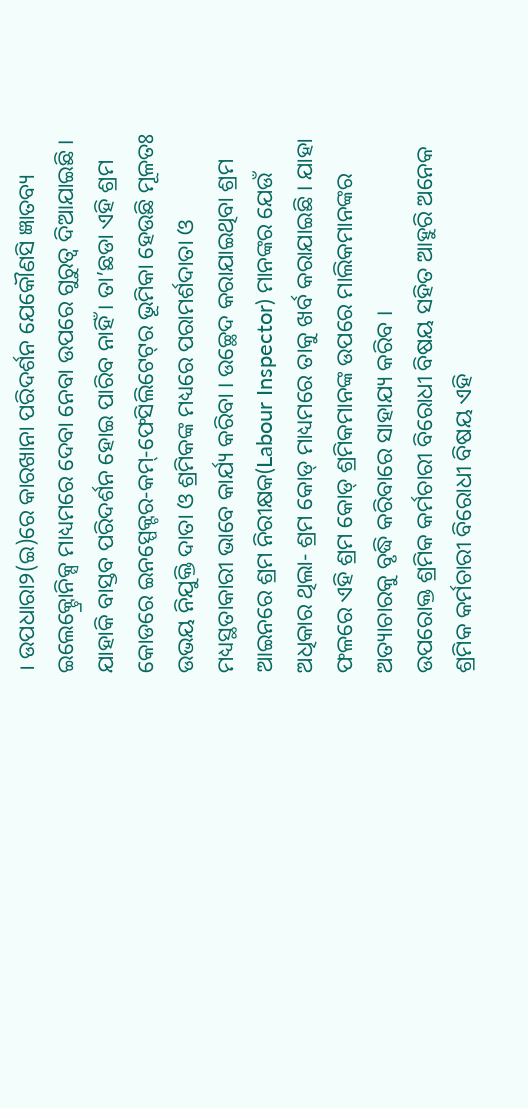। ଉପଧାରା୨(ଇ)ରେ କାରଖାନା ପରିଦର୍ଶନ ଯେକୌଣସି ଜ୍ଞାତବ୍ୟ ଇଲେକ୍ଟ୍ରୋନିକ୍ସ ମାଧ୍ୟମରେ ଦେବା ନେବା ଉପରେ ଗୁରୁତ୍ୱ ଦିଆଯାଇଛି । ଯାହାକି ବାସ୍ତବ ପରିଦର୍ଶନ ହୋଇ ପାରିବ ନାହିଁ । ତା’ଛଡା ଏହି ଶ୍ରମ କୋଡରେ ଇନସ୍ପେକ୍ଟର-କମ୍‌-ଫେସିଲିଟେଟ୍‌ର ଭୂମିକା ହେଉଛି ମୂଳତଃ ଉଭୟ ନିଯୁକ୍ତି ଦାତା ଓ ଶ୍ରମିକଙ୍କ ମଧ୍ୟରେ ପରାମର୍ଶଦାତା ଓ ମଧ୍ୟସ୍ଥତାକାରୀ ଭାବେ କାର୍ଯ୍ୟ କରିବା । ଉଚ୍ଛେଦ କରାଯାଇଥିବା ଶ୍ରମ ଆଇନରେ ଶ୍ରମ ନିରୀକ୍ଷକ(Labour Inspector) ମାନଙ୍କର ଯେଉଁ ଅଧିକାର ଥିଲା- ଶ୍ରମ କୋଡ୍ ମାଧ୍ୟମରେ ତାକୁ ଖର୍ବ କରାଯାଇଛି । ଯାହା ଫଳରେ ଏହି ଶ୍ରମ କୋଡ୍ ଶ୍ରମିକମାନଙ୍କ ଉପରେ ମାଲିକମାନଙ୍କର ଅତ୍ୟାଚାରକୁ ବୃଦ୍ଧି କରିବାରେ ସାହାଯ୍ୟ କରିବ ।
ଉପରୋକ୍ତ ଶ୍ରମିକ କର୍ମଚାରୀ ବିରୋଧୀ ବିଷୟ ସହିତ ଆହୁରି ଅନେକ ଶ୍ରମିକ କର୍ମଚାରୀ ବିରୋଧୀ ବିଷୟ ଏହି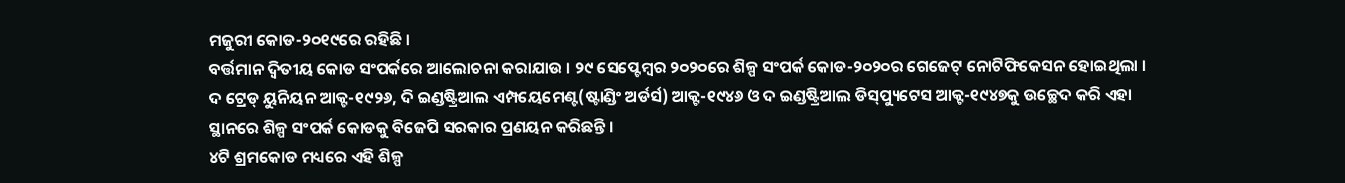ମଜୁରୀ କୋଡ-୨୦୧୯ରେ ରହିଛି ।
ବର୍ତ୍ତମାନ ଦ୍ୱିତୀୟ କୋଡ ସଂପର୍କରେ ଆଲୋଚନା କରାଯାଉ । ୨୯ ସେପ୍ଟେମ୍ବର ୨୦୨୦ରେ ଶିଳ୍ପ ସଂପର୍କ କୋଡ-୨୦୨୦ର ଗେଜେଟ୍ ନୋଟିଫିକେସନ ହୋଇଥିଲା । ଦ ଟ୍ରେଡ୍ ୟୁନିୟନ ଆକ୍ଟ-୧୯୨୬, ଦି ଇଣ୍ଡଷ୍ଟ୍ରିଆଲ ଏମ୍ପୟେମେଣ୍ଟ(ଷ୍ଟାଣ୍ଡିଂ ଅର୍ଡର୍ସ) ଆକ୍ଟ-୧୯୪୬ ଓ ଦ ଇଣ୍ଡଷ୍ଟ୍ରିଆଲ ଡିସ୍‌ପ୍ୟୁଟେସ ଆକ୍ଟ-୧୯୪୭କୁ ଉଚ୍ଛେଦ କରି ଏହା ସ୍ଥାନରେ ଶିଳ୍ପ ସଂପର୍କ କୋଡକୁ ବିଜେପି ସରକାର ପ୍ରଣୟନ କରିଛନ୍ତି ।
୪ଟି ଶ୍ରମକୋଡ ମଧ୍ୟରେ ଏହି ଶିଳ୍ପ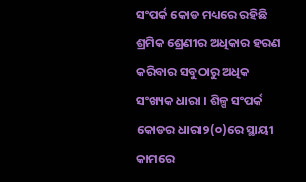ସଂପର୍କ କୋଡ ମଧ୍ୟରେ ରହିଛି ଶ୍ରମିକ ଶ୍ରେଣୀର ଅଧିକାର ହରଣ କରିବାର ସବୁଠାରୁ ଅଧିକ ସଂଖ୍ୟକ ଧାରା । ଶିଳ୍ପ ସଂପର୍କ କୋଡର ଧାରା୨(୦)ରେ ସ୍ଥାୟୀ କାମରେ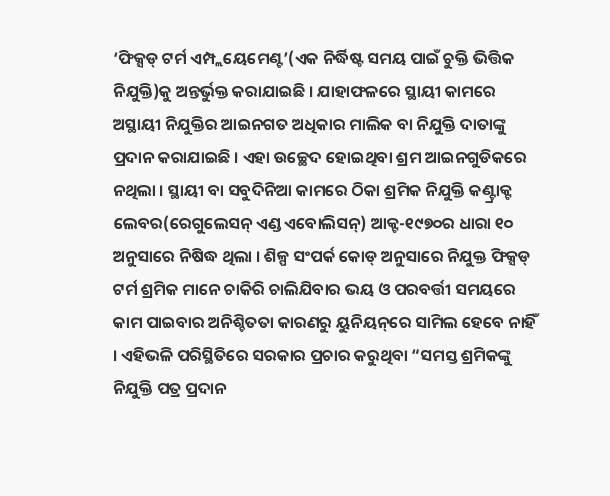‘ଫିକ୍ସଡ୍ ଟର୍ମ ଏମ୍ପ୍ଲୟେମେଣ୍ଟ’(ଏକ ନିର୍ଦ୍ଧିଷ୍ଟ ସମୟ ପାଇଁ ଚୁକ୍ତି ଭିତ୍ତିକ ନିଯୁକ୍ତି)କୁ ଅନ୍ତର୍ଭୁକ୍ତ କରାଯାଇଛି । ଯାହାଫଳରେ ସ୍ଥାୟୀ କାମରେ ଅସ୍ଥାୟୀ ନିଯୁକ୍ତିର ଆଇନଗତ ଅଧିକାର ମାଲିକ ବା ନିଯୁକ୍ତି ଦାତାଙ୍କୁ ପ୍ରଦାନ କରାଯାଇଛି । ଏହା ଉଚ୍ଛେଦ ହୋଇଥିବା ଶ୍ରମ ଆଇନଗୁଡିକରେ ନଥିଲା । ସ୍ଥାୟୀ ବା ସବୁଦିନିଆ କାମରେ ଠିକା ଶ୍ରମିକ ନିଯୁକ୍ତି କଣ୍ଟ୍ରାକ୍ଟ ଲେବର(ରେଗୁଲେସନ୍ ଏଣ୍ଡ ଏବୋଲିସନ୍‌) ଆକ୍ଟ-୧୯୭୦ର ଧାରା ୧୦ ଅନୁସାରେ ନିଷିଦ୍ଧ ଥିଲା । ଶିଳ୍ପ ସଂପର୍କ କୋଡ୍ ଅନୁସାରେ ନିଯୁକ୍ତ ଫିକ୍ସଡ୍ ଟର୍ମ ଶ୍ରମିକ ମାନେ ଚାକିରି ଚାଲିଯିବାର ଭୟ ଓ ପରବର୍ତ୍ତୀ ସମୟରେ କାମ ପାଇବାର ଅନିଶ୍ଚିତତା କାରଣରୁ ୟୁନିୟନ୍‌ରେ ସାମିଲ ହେବେ ନାହିଁ । ଏହିଭଳି ପରିସ୍ଥିତିରେ ସରକାର ପ୍ରଚାର କରୁଥିବା “ସମସ୍ତ ଶ୍ରମିକଙ୍କୁ ନିଯୁକ୍ତି ପତ୍ର ପ୍ରଦାନ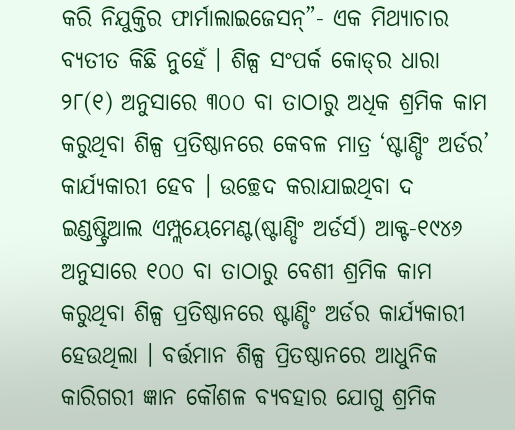କରି ନିଯୁକ୍ତିର ଫାର୍ମାଲାଇଜେସନ୍‌”- ଏକ ମିଥ୍ୟାଚାର ବ୍ୟତୀତ କିଛି ନୁହେଁ । ଶିଳ୍ପ ସଂପର୍କ କୋଡ୍‌ର ଧାରା ୨୮(୧) ଅନୁସାରେ ୩୦୦ ବା ତାଠାରୁ ଅଧିକ ଶ୍ରମିକ କାମ କରୁଥିବା ଶିଳ୍ପ ପ୍ରତିଷ୍ଠାନରେ କେବଳ ମାତ୍ର ‘ଷ୍ଟାଣ୍ଡିଂ ଅର୍ଡର’ କାର୍ଯ୍ୟକାରୀ ହେବ । ଉଚ୍ଛେଦ କରାଯାଇଥିବା ଦ ଇଣ୍ଡଷ୍ଟ୍ରିଆଲ ଏମ୍ପ୍ଲୟେମେଣ୍ଟ(ଷ୍ଟାଣ୍ଡିଂ ଅର୍ଡର୍ସ) ଆକ୍ଟ-୧୯୪୬ ଅନୁସାରେ ୧୦୦ ବା ତାଠାରୁ ବେଶୀ ଶ୍ରମିକ କାମ କରୁଥିବା ଶିଳ୍ପ ପ୍ରତିଷ୍ଠାନରେ ଷ୍ଟାଣ୍ଡିଂ ଅର୍ଡର କାର୍ଯ୍ୟକାରୀ ହେଉଥିଲା । ବର୍ତ୍ତମାନ ଶିଳ୍ପ ପ୍ରିତଷ୍ଠାନରେ ଆଧୁନିକ କାରିଗରୀ ଜ୍ଞାନ କୌଶଳ ବ୍ୟବହାର ଯୋଗୁ ଶ୍ରମିକ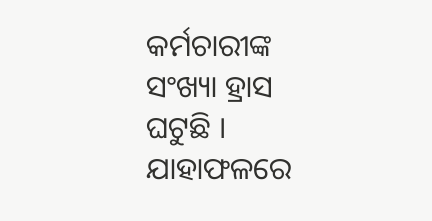କର୍ମଚାରୀଙ୍କ ସଂଖ୍ୟା ହ୍ରାସ ଘଟୁଛି । ଯାହାଫଳରେ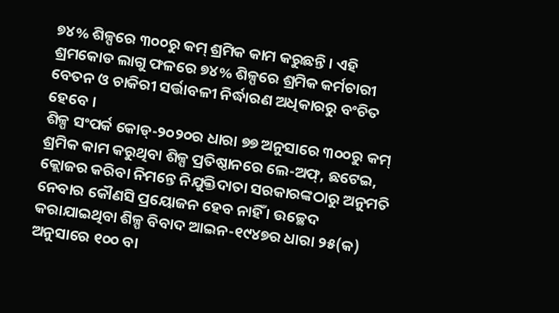୭୪% ଶିଳ୍ପରେ ୩୦୦ରୁ କମ୍ ଶ୍ରମିକ କାମ କରୁଛନ୍ତି । ଏହି ଶ୍ରମକୋଡ ଲାଗୁ ଫଳରେ ୭୪% ଶିଳ୍ପରେ ଶ୍ରମିକ କର୍ମଚାରୀ ବେତନ ଓ ଚାକିରୀ ସର୍ତ୍ତାବଳୀ ନିର୍ଦ୍ଧାରଣ ଅଧିକାରରୁ ବଂଚିତ ହେବେ ।
ଶିଳ୍ପ ସଂପର୍କ କୋଡ୍‌-୨୦୨୦ର ଧାରା ୭୭ ଅନୁସାରେ ୩୦୦ରୁ କମ୍ ଶ୍ରମିକ କାମ କରୁଥିବା ଶିଳ୍ପ ପ୍ରତିଷ୍ଠାନରେ ଲେ-ଅଫ୍‌, ଛଟେଇ, କ୍ଲୋଜର କରିବା ନିମନ୍ତେ ନିଯୁକ୍ତିଦାତା ସରକାରଙ୍କଠାରୁ ଅନୁମତି ନେବାର କୌଣସି ପ୍ରୟୋଜନ ହେବ ନାହିଁ । ଉଚ୍ଛେଦ କରାଯାଇଥିବା ଶିଳ୍ପ ବିବାଦ ଆଇନ-୧୯୪୭ର ଧାରା ୨୫(କ) ଅନୁସାରେ ୧୦୦ ବା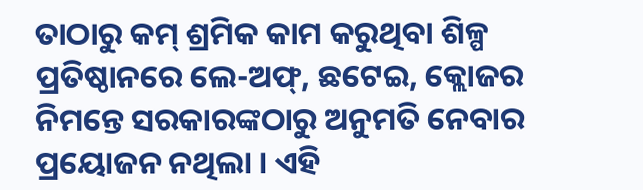ତାଠାରୁ କମ୍ ଶ୍ରମିକ କାମ କରୁଥିବା ଶିଳ୍ପ ପ୍ରତିଷ୍ଠାନରେ ଲେ-ଅଫ୍‌, ଛଟେଇ, କ୍ଲୋଜର ନିମନ୍ତେ ସରକାରଙ୍କଠାରୁ ଅନୁମତି ନେବାର ପ୍ରୟୋଜନ ନଥିଲା । ଏହି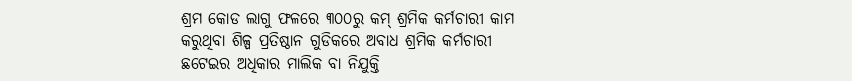ଶ୍ରମ କୋଡ ଲାଗୁ ଫଳରେ ୩୦୦ରୁ କମ୍ ଶ୍ରମିକ କର୍ମଚାରୀ କାମ କରୁଥିବା ଶିଳ୍ପ ପ୍ରତିଷ୍ଠାନ ଗୁଡିକରେ ଅବାଧ ଶ୍ରମିକ କର୍ମଚାରୀ ଛଟେଇର ଅଧିକାର ମାଲିକ ବା ନିଯୁକ୍ତି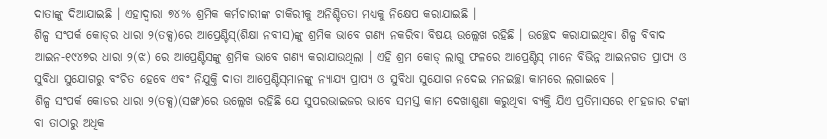ଦାତାଙ୍କୁ ଦିଆଯାଇଛି । ଏହାଦ୍ୱାରା ୭୪% ଶ୍ରମିକ କର୍ମଚାରୀଙ୍କ ଚାକିରୀକୁ ଅନିଶ୍ଚିତତା ମଧ୍ୟକୁ ନିକ୍ଷେପ କରାଯାଇଛି ।
ଶିଳ୍ପ ସଂପର୍କ କୋଡ୍‌ର ଧାରା ୨(ତକ୍ସ)ରେ ଆପ୍ରେଣ୍ଟିସ୍‌(ଶିକ୍ଷା ନବୀସ)ଙ୍କୁ ଶ୍ରମିକ ଭାବେ ଗଣ୍ୟ ନକରିବା ବିଷୟ ଉଲ୍ଲେଖ ରହିଛି । ଉଚ୍ଛେଦ କରାଯାଇଥିବା ଶିଳ୍ପ ବିବାଦ ଆଇନ-୧୯୪୭ର ଧାରା ୨(ଝ) ରେ ଆପ୍ରେଣ୍ଟିସଙ୍କୁ ଶ୍ରମିକ ଭାବେ ଗଣ୍ୟ କରାଯାଉଥିଲା । ଏହି ଶ୍ରମ କୋଡ୍ ଲାଗୁ ଫଳରେ ଆପ୍ରେଣ୍ଟିସ୍ ମାନେ ବିଭିନ୍ନ ଆଇନଗତ ପ୍ରାପ୍ୟ ଓ ସୁବିଧା ସୁଯୋଗରୁ ବଂଚିତ ହେବେ ଏବଂ ନିଯୁକ୍ତି ଦାତା ଆପ୍ରେଣ୍ଟିସ୍‌ମାନଙ୍କୁ ନ୍ୟାଯ୍ୟ ପ୍ରାପ୍ୟ ଓ ସୁବିଧା ସୁଯୋଗ ନଦେଇ ମନଇଚ୍ଛା କାମରେ ଲଗାଇବେ ।
ଶିଳ୍ପ ସଂପର୍କ କୋଡର ଧାରା ୨(ତକ୍ସ)(ସଙ୍ଖ)ରେ ଉଲ୍ଲେଖ ରହିଛି ଯେ ସୁପରଭାଇଜର ଭାବେ ସମସ୍ତ କାମ ଦେଖାଶୁଣା କରୁଥିବା ବ୍ୟକ୍ତି ଯିଏ ପ୍ରତିମାସରେ ୧୮ହଜାର ଟଙ୍କା ବା ତାଠାରୁ ଅଧିକ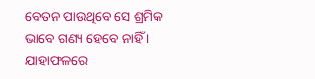ବେତନ ପାଉଥିବେ ସେ ଶ୍ରମିକ ଭାବେ ଗଣ୍ୟ ହେବେ ନାହିଁ । ଯାହାଫଳରେ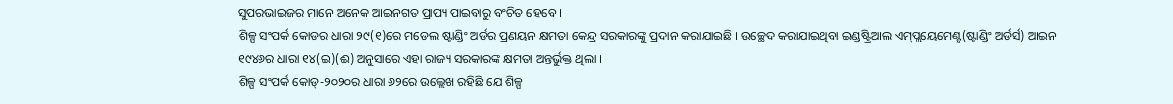ସୁପରଭାଇଜର ମାନେ ଅନେକ ଆଇନଗତ ପ୍ରାପ୍ୟ ପାଇବାରୁ ବଂଚିତ ହେବେ ।
ଶିଳ୍ପ ସଂପର୍କ କୋଡର ଧାରା ୨୯(୧)ରେ ମଡେଲ ଷ୍ଟାଣ୍ଡିଂ ଅର୍ଡର ପ୍ରଣୟନ କ୍ଷମତା କେନ୍ଦ୍ର ସରକାରଙ୍କୁ ପ୍ରଦାନ କରାଯାଇଛି । ଉଚ୍ଛେଦ କରାଯାଇଥିବା ଇଣ୍ଡଷ୍ଟ୍ରିଆଲ ଏମ୍‌ପ୍ଲୟେମେଣ୍ଟ(ଷ୍ଟାଣ୍ଡିଂ ଅର୍ଡର୍ସ) ଆଇନ ୧୯୪୬ର ଧାରା ୧୪(ଇ)(ଈ) ଅନୁସାରେ ଏହା ରାଜ୍ୟ ସରକାରଙ୍କ କ୍ଷମତା ଅନ୍ତର୍ଭୁକ୍ତ ଥିଲା ।
ଶିଳ୍ପ ସଂପର୍କ କୋଡ୍‌-୨୦୨୦ର ଧାରା ୬୨ରେ ଉଲ୍ଲେଖ ରହିଛି ଯେ ଶିଳ୍ପ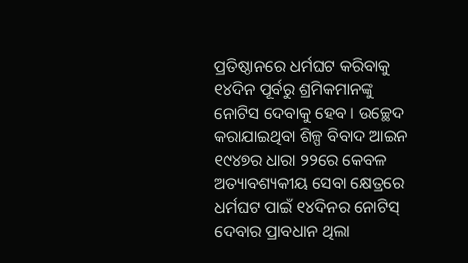ପ୍ରତିଷ୍ଠାନରେ ଧର୍ମଘଟ କରିବାକୁ ୧୪ଦିନ ପୂର୍ବରୁ ଶ୍ରମିକମାନଙ୍କୁ ନୋଟିସ ଦେବାକୁ ହେବ । ଉଚ୍ଛେଦ କରାଯାଇଥିବା ଶିଳ୍ପ ବିବାଦ ଆଇନ ୧୯୪୭ର ଧାରା ୨୨ରେ କେବଳ ଅତ୍ୟାବଶ୍ୟକୀୟ ସେବା କ୍ଷେତ୍ରରେ ଧର୍ମଘଟ ପାଇଁ ୧୪ଦିନର ନୋଟିସ୍ ଦେବାର ପ୍ରାବଧାନ ଥିଲା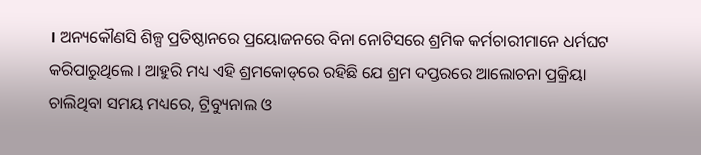। ଅନ୍ୟକୌଣସି ଶିଳ୍ପ ପ୍ରତିଷ୍ଠାନରେ ପ୍ରୟୋଜନରେ ବିନା ନୋଟିସରେ ଶ୍ରମିକ କର୍ମଚାରୀମାନେ ଧର୍ମଘଟ କରିପାରୁଥିଲେ । ଆହୁରି ମଧ୍ୟ ଏହି ଶ୍ରମକୋଡ୍‌ରେ ରହିଛି ଯେ ଶ୍ରମ ଦପ୍ତରରେ ଆଲୋଚନା ପ୍ରକ୍ରିୟା ଚାଲିଥିବା ସମୟ ମଧ୍ୟରେ, ଟ୍ରିବ୍ୟୁନାଲ ଓ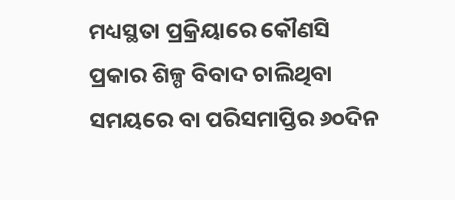ମଧ୍ୟସ୍ଥତା ପ୍ରକ୍ରିୟାରେ କୌଣସି ପ୍ରକାର ଶିଳ୍ପ ବିବାଦ ଚାଲିଥିବା ସମୟରେ ବା ପରିସମାପ୍ତିର ୬୦ଦିନ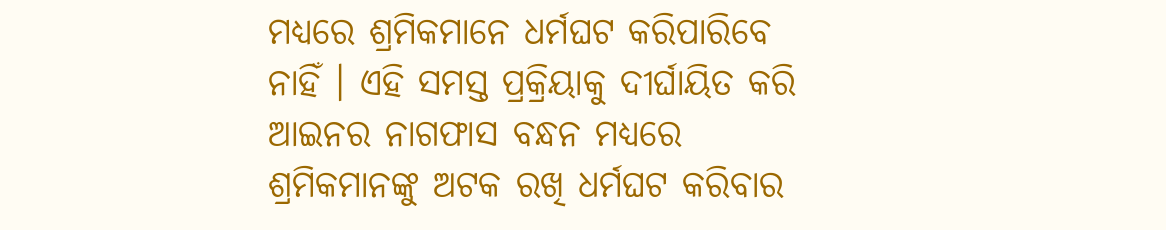ମଧ୍ୟରେ ଶ୍ରମିକମାନେ ଧର୍ମଘଟ କରିପାରିବେ ନାହିଁ । ଏହି ସମସ୍ତ ପ୍ରକ୍ରିୟାକୁ ଦୀର୍ଘାୟିତ କରି ଆଇନର ନାଗଫାସ ବନ୍ଧନ ମଧ୍ୟରେ ଶ୍ରମିକମାନଙ୍କୁ ଅଟକ ରଖି ଧର୍ମଘଟ କରିବାର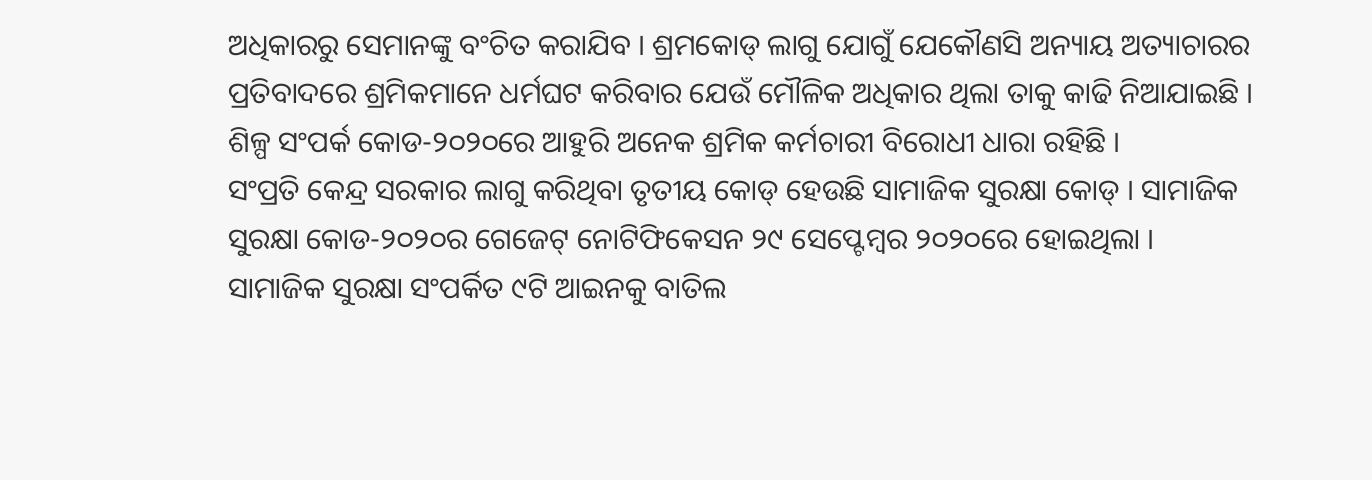ଅଧିକାରରୁ ସେମାନଙ୍କୁ ବଂଚିତ କରାଯିବ । ଶ୍ରମକୋଡ୍ ଲାଗୁ ଯୋଗୁଁ ଯେକୌଣସି ଅନ୍ୟାୟ ଅତ୍ୟାଚାରର ପ୍ରତିବାଦରେ ଶ୍ରମିକମାନେ ଧର୍ମଘଟ କରିବାର ଯେଉଁ ମୌଳିକ ଅଧିକାର ଥିଲା ତାକୁ କାଢି ନିଆଯାଇଛି । ଶିଳ୍ପ ସଂପର୍କ କୋଡ-୨୦୨୦ରେ ଆହୁରି ଅନେକ ଶ୍ରମିକ କର୍ମଚାରୀ ବିରୋଧୀ ଧାରା ରହିଛି ।
ସଂପ୍ରତି କେନ୍ଦ୍ର ସରକାର ଲାଗୁ କରିଥିବା ତୃତୀୟ କୋଡ୍ ହେଉଛି ସାମାଜିକ ସୁରକ୍ଷା କୋଡ୍ । ସାମାଜିକ ସୁରକ୍ଷା କୋଡ-୨୦୨୦ର ଗେଜେଟ୍ ନୋଟିଫିକେସନ ୨୯ ସେପ୍ଟେମ୍ବର ୨୦୨୦ରେ ହୋଇଥିଲା । ସାମାଜିକ ସୁରକ୍ଷା ସଂପର୍କିତ ୯ଟି ଆଇନକୁ ବାତିଲ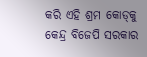କରି ଏହି ଶ୍ରମ କୋଡ୍‌କୁ କେନ୍ଦ୍ର ବିଜେପି ସରକାର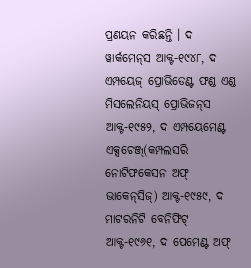ପ୍ରଣୟନ କରିଛନ୍ତି । ଦ ୱାର୍କମେନ୍‌ସ ଆକ୍ଟ-୧୯୪୮, ଦ ଏମ୍ପୟେଜ୍ ପ୍ରୋଭିଡେଣ୍ଟ ଫଣ୍ଡ ଏଣ୍ଡ ମିସଲେନିୟସ୍ ପ୍ରୋଭିଜନ୍‌ସ ଆକ୍ଟ-୧୯୫୨, ଦ ଏମ୍ପୟେମେଣ୍ଟ ଏକ୍ସଚେଞ୍ଜ୍‌(କମ୍ପଲସରି ନୋଟିଫକେସନ ଅଫ୍ ଭାକେନ୍‌ସିଜ୍‌) ଆକ୍ଟ-୧୯୫୯, ଦ ମାଟରନିଟି ବେନିଫିଟ୍ ଆକ୍ଟ-୧୯୬୧, ଦ ପେମେଣ୍ଟ ଅଫ୍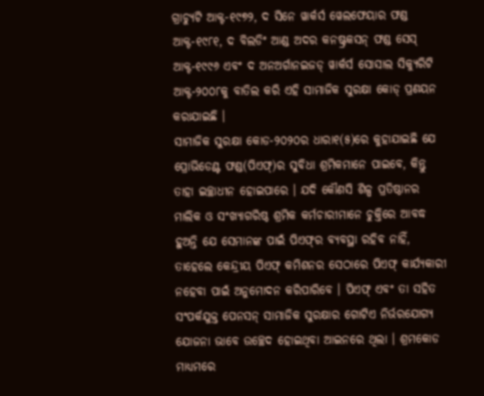ଗ୍ରାଚ୍ୟୁଟି ଆକ୍ଟ-୧୯୭୨, ଦ ସିନେ ୱାର୍କର୍ସ ୱେଲଫେୟାର ଫଣ୍ଡ ଆକ୍ଟ-୧୯୮୧, ଦ ବିଲଡିଂ ଆଣ୍ଡ ଅଦର କନଷ୍ଟ୍ରକସନ୍ ଫଣ୍ଡ ସେସ୍ ଆକ୍ଟ-୧୯୯୬ ଏବଂ ଦ ଅନଅର୍ଗାନଇଜଡ୍ ୱାର୍କର୍ସ ସୋସାଲ ସିକ୍ୟୁରିଟି ଆକ୍ଟ-୨୦୦୮କୁ ବାତିଲ କରି ଏହି ସାମାଜିକ ସୁରକ୍ଷା କୋଡ୍ ପ୍ରଣୟନ କରାଯାଇଛି ।
ସାମାଜିକ ସୁରକ୍ଷା କୋଡ-୨୦୨୦ର ଧାରା୧(୫)ରେ କୁହାଯାଇଛି ଯେ ପ୍ରୋଭିଡେଣ୍ଟ ଫଣ୍ଡ(ପିଏଫ୍‌)ର ସୁବିଧା ଶ୍ରମିକମାନେ ପାଇବେ, କିନ୍ତୁ ତାହା ଇଚ୍ଛାଧୀନ ହୋଇପାରେ । ଯଦି କୌଣସି ଶିଳ୍ପ ପ୍ରତିଷ୍ଠାନର ମାଲିକ ଓ ସଂଖ୍ୟାଗରିଷ୍ଠ ଶ୍ରମିକ କର୍ମଚାରୀମାନେ ଚୁକ୍ତିରେ ଆବଦ୍ଧ ହୁଅନ୍ତି ଯେ ସେମାନଙ୍କ ପାଇଁ ପିଏଫ୍‌ର ବ୍ୟବସ୍ଥା ରହିବ ନାହିଁ, ତାହେଲେ କେନ୍ଦ୍ରୀୟ ପିଏଫ୍ କମିଶନର ସେଠାରେ ପିଏଫ୍ କାର୍ଯ୍ୟକାରୀ ନହେବା ପାଇଁ ଅନୁମୋଦନ କରିପାରିବେ । ପିଏଫ୍ ଏବଂ ତା ସହିତ ସଂପର୍କଯୁକ୍ତ ପେନସନ୍ ସାମାଜିକ ସୁରକ୍ଷାର ଗୋଟିଏ ନିର୍ଭରଯୋଗ୍ୟ ଯୋଜନା ଭାବେ ଉଚ୍ଛେଦ ହୋଇଥିବା ଆଇନରେ ଥିଲା । ଶ୍ରମକୋଡ ମାଧ୍ୟମରେ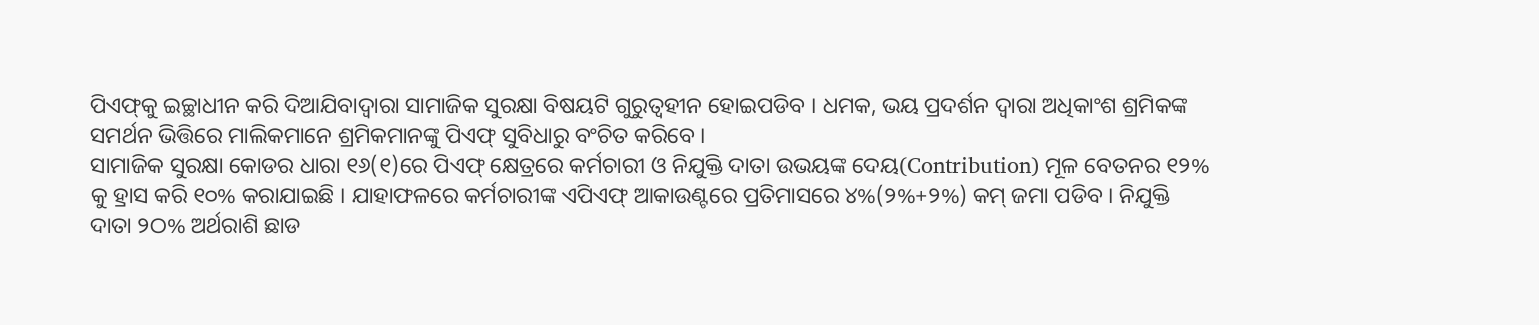ପିଏଫ୍‌କୁ ଇଚ୍ଛାଧୀନ କରି ଦିଆଯିବାଦ୍ୱାରା ସାମାଜିକ ସୁରକ୍ଷା ବିଷୟଟି ଗୁରୁତ୍ୱହୀନ ହୋଇପଡିବ । ଧମକ, ଭୟ ପ୍ରଦର୍ଶନ ଦ୍ୱାରା ଅଧିକାଂଶ ଶ୍ରମିକଙ୍କ ସମର୍ଥନ ଭିତ୍ତିରେ ମାଲିକମାନେ ଶ୍ରମିକମାନଙ୍କୁ ପିଏଫ୍ ସୁବିଧାରୁ ବଂଚିତ କରିବେ ।
ସାମାଜିକ ସୁରକ୍ଷା କୋଡର ଧାରା ୧୬(୧)ରେ ପିଏଫ୍ କ୍ଷେତ୍ରରେ କର୍ମଚାରୀ ଓ ନିଯୁକ୍ତି ଦାତା ଉଭୟଙ୍କ ଦେୟ(Contribution) ମୂଳ ବେତନର ୧୨% କୁ ହ୍ରାସ କରି ୧୦% କରାଯାଇଛି । ଯାହାଫଳରେ କର୍ମଚାରୀଙ୍କ ଏପିଏଫ୍ ଆକାଉଣ୍ଟରେ ପ୍ରତିମାସରେ ୪%(୨%+୨%) କମ୍ ଜମା ପଡିବ । ନିଯୁକ୍ତି ଦାତା ୨ଠ% ଅର୍ଥରାଶି ଛାଡ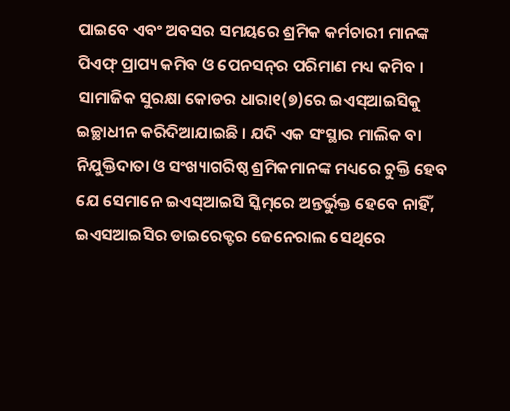ପାଇବେ ଏବଂ ଅବସର ସମୟରେ ଶ୍ରମିକ କର୍ମଚାରୀ ମାନଙ୍କ ପିଏଫ୍ ପ୍ରାପ୍ୟ କମିବ ଓ ପେନସନ୍‌ର ପରିମାଣ ମଧ୍ୟ କମିବ ।
ସାମାଜିକ ସୁରକ୍ଷା କୋଡର ଧାରା୧(୭)ରେ ଇଏସ୍‌ଆଇସିକୁ ଇଚ୍ଛାଧୀନ କରିଦିଆଯାଇଛି । ଯଦି ଏକ ସଂସ୍ଥାର ମାଲିକ ବା ନିଯୁକ୍ତିଦାତା ଓ ସଂଖ୍ୟାଗରିଷ୍ଠ ଶ୍ରମିକମାନଙ୍କ ମଧ୍ୟରେ ଚୁକ୍ତି ହେବ ଯେ ସେମାନେ ଇଏସ୍‌ଆଇସି ସ୍କିମ୍‌ରେ ଅନ୍ତର୍ଭୁକ୍ତ ହେବେ ନାହିଁ, ଇଏସଆଇସିର ଡାଇରେକ୍ଟର ଜେନେରାଲ ସେଥିରେ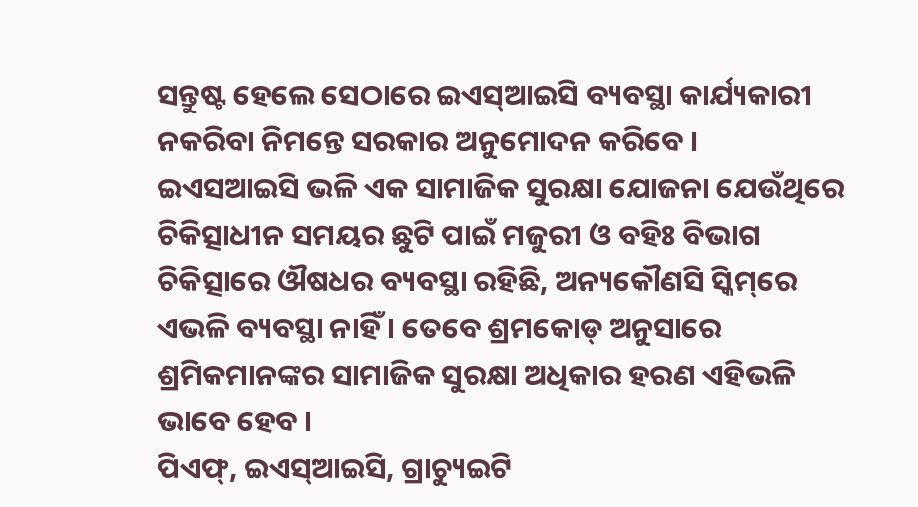ସନ୍ତୁଷ୍ଟ ହେଲେ ସେଠାରେ ଇଏସ୍‌ଆଇସି ବ୍ୟବସ୍ଥା କାର୍ଯ୍ୟକାରୀ ନକରିବା ନିମନ୍ତେ ସରକାର ଅନୁମୋଦନ କରିବେ । ଇଏସଆଇସି ଭଳି ଏକ ସାମାଜିକ ସୁରକ୍ଷା ଯୋଜନା ଯେଉଁଥିରେ ଚିକିତ୍ସାଧୀନ ସମୟର ଛୁଟି ପାଇଁ ମଜୁରୀ ଓ ବହିଃ ବିଭାଗ ଚିକିତ୍ସାରେ ଔଷଧର ବ୍ୟବସ୍ଥା ରହିଛି, ଅନ୍ୟକୌଣସି ସ୍କିମ୍‌ରେ ଏଭଳି ବ୍ୟବସ୍ଥା ନାହିଁ । ତେବେ ଶ୍ରମକୋଡ୍ ଅନୁସାରେ ଶ୍ରମିକମାନଙ୍କର ସାମାଜିକ ସୁରକ୍ଷା ଅଧିକାର ହରଣ ଏହିଭଳି ଭାବେ ହେବ ।
ପିଏଫ୍‌, ଇଏସ୍‌ଆଇସି, ଗ୍ରାଚ୍ୟୁଇଟି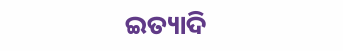ଇତ୍ୟାଦି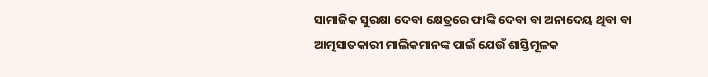ସାମାଜିକ ସୁରକ୍ଷା ଦେବା କ୍ଷେତ୍ରରେ ଫାଙ୍କି ଦେବା ବା ଅନାଦେୟ ଥିବା ବା ଆତ୍ମସାତକାରୀ ମାଲିକମାନଙ୍କ ପାଇଁ ଯେଉଁ ଶାସ୍ତିମୂଳକ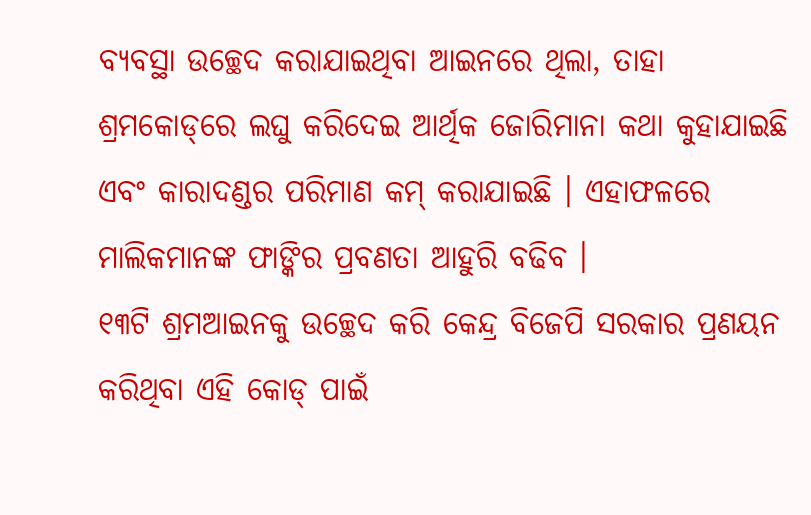ବ୍ୟବସ୍ଥା ଉଚ୍ଛେଦ କରାଯାଇଥିବା ଆଇନରେ ଥିଲା, ତାହା ଶ୍ରମକୋଡ୍‌ରେ ଲଘୁ କରିଦେଇ ଆର୍ଥିକ ଜୋରିମାନା କଥା କୁହାଯାଇଛି ଏବଂ କାରାଦଣ୍ଡର ପରିମାଣ କମ୍ କରାଯାଇଛି । ଏହାଫଳରେ ମାଲିକମାନଙ୍କ ଫାଙ୍କିର ପ୍ରବଣତା ଆହୁରି ବଢିବ ।
୧୩ଟି ଶ୍ରମଆଇନକୁ ଉଚ୍ଛେଦ କରି କେନ୍ଦ୍ର ବିଜେପି ସରକାର ପ୍ରଣୟନ କରିଥିବା ଏହି କୋଡ୍ ପାଇଁ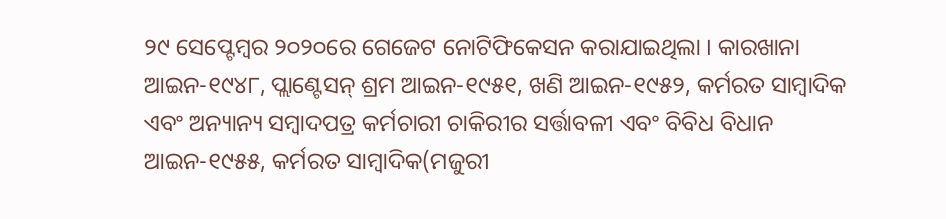୨୯ ସେପ୍ଟେମ୍ବର ୨୦୨୦ରେ ଗେଜେଟ ନୋଟିଫିକେସନ କରାଯାଇଥିଲା । କାରଖାନା ଆଇନ-୧୯୪୮, ପ୍ଲାଣ୍ଟେସନ୍ ଶ୍ରମ ଆଇନ-୧୯୫୧, ଖଣି ଆଇନ-୧୯୫୨, କର୍ମରତ ସାମ୍ବାଦିକ ଏବଂ ଅନ୍ୟାନ୍ୟ ସମ୍ବାଦପତ୍ର କର୍ମଚାରୀ ଚାକିରୀର ସର୍ତ୍ତାବଳୀ ଏବଂ ବିବିଧ ବିଧାନ ଆଇନ-୧୯୫୫, କର୍ମରତ ସାମ୍ବାଦିକ(ମଜୁରୀ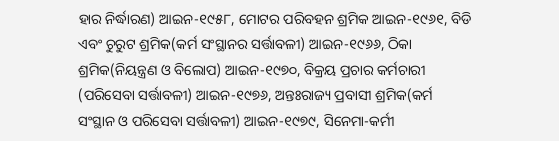ହାର ନିର୍ଦ୍ଧାରଣ) ଆଇନ-୧୯୫୮, ମୋଟର ପରିବହନ ଶ୍ରମିକ ଆଇନ-୧୯୬୧, ବିଡି ଏବଂ ଚୁରୁଟ ଶ୍ରମିକ(କର୍ମ ସଂସ୍ଥାନର ସର୍ତ୍ତାବଳୀ) ଆଇନ-୧୯୬୬, ଠିକା ଶ୍ରମିକ(ନିୟନ୍ତ୍ରଣ ଓ ବିଲୋପ) ଆଇନ-୧୯୭୦, ବିକ୍ରୟ ପ୍ରଚାର କର୍ମଚାରୀ (ପରିସେବା ସର୍ତ୍ତାବଳୀ) ଆଇନ-୧୯୭୬, ଅନ୍ତଃରାଜ୍ୟ ପ୍ରବାସୀ ଶ୍ରମିକ(କର୍ମ ସଂସ୍ଥାନ ଓ ପରିସେବା ସର୍ତ୍ତାବଳୀ) ଆଇନ-୧୯୭୯, ସିନେମା-କର୍ମୀ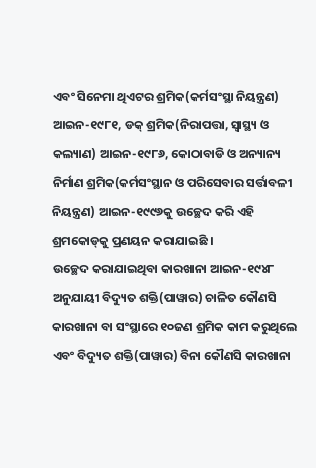ଏବଂ ସିନେମା ଥିଏଟର ଶ୍ରମିକ(କର୍ମସଂସ୍ଥା ନିୟନ୍ତ୍ରଣ) ଆଇନ-୧୯୮୧, ଡକ୍ ଶ୍ରମିକ(ନିରାପତ୍ତା, ସ୍ୱାସ୍ଥ୍ୟ ଓ କଲ୍ୟାଣ) ଆଇନ-୧୯୮୬, କୋଠାବାଡି ଓ ଅନ୍ୟାନ୍ୟ ନିର୍ମାଣ ଶ୍ରମିକ(କର୍ମସଂସ୍ଥାନ ଓ ପରିସେବାର ସର୍ତ୍ତାବଳୀ ନିୟନ୍ତ୍ରଣ) ଆଇନ-୧୯୯୬କୁ ଉଚ୍ଛେଦ କରି ଏହି ଶ୍ରମକୋଡ୍‌କୁ ପ୍ରଣୟନ କରାଯାଇଛି ।
ଉଚ୍ଛେଦ କରାଯାଇଥିବା କାରଖାନା ଆଇନ-୧୯୪୮ ଅନୁଯାୟୀ ବିଦ୍ୟୁତ ଶକ୍ତି(ପାୱାର) ଚାଳିତ କୌଣସି କାରଖାନା ବା ସଂସ୍ଥାରେ ୧୦ଜଣ ଶ୍ରମିକ କାମ କରୁଥିଲେ ଏବଂ ବିଦ୍ୟୁତ ଶକ୍ତି(ପାୱାର) ବିନା କୌଣସି କାରଖାନା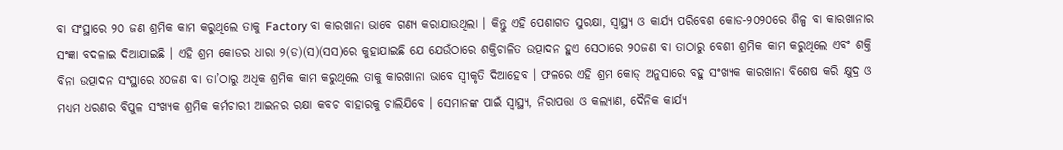ବା ସଂସ୍ଥାରେ ୨୦ ଜଣ ଶ୍ରମିକ କାମ କରୁଥିଲେ ତାକୁ Factory ବା କାରଖାନା ଭାବେ ଗଣ୍ୟ କରାଯାଉଥିଲା । କିନ୍ତୁ ଏହି ପେଶାଗତ ସୁରକ୍ଷା, ସ୍ୱାସ୍ଥ୍ୟ ଓ କାର୍ଯ୍ୟ ପରିବେଶ କୋଡ-୨୦୨୦ରେ ଶିଳ୍ପ ବା କାରଖାନାର ସଂଜ୍ଞା ବଦଳାଇ ଦିଆଯାଇଛି । ଏହି ଶ୍ରମ କୋଡର ଧାରା ୨(ଡ)(ସ)(ସସ)ରେ କୁହାଯାଇଛି ଯେ ଯେଉଁଠାରେ ଶକ୍ତିଚାଳିତ ଉତ୍ପାଦନ ହୁଏ ସେଠାରେ ୨୦ଜଣ ବା ତାଠାରୁ ବେଶୀ ଶ୍ରମିକ କାମ କରୁଥିଲେ ଏବଂ ଶକ୍ତି ବିନା ଉତ୍ପାଦନ ସଂସ୍ଥାରେ ୪୦ଜଣ ବା ତା’ଠାରୁ ଅଧିକ ଶ୍ରମିକ କାମ କରୁଥିଲେ ତାକୁ କାରଖାନା ଭାବେ ସ୍ୱୀକୃତି ଦିଆହେବ । ଫଳରେ ଏହି ଶ୍ରମ କୋଡ୍ ଅନୁସାରେ ବହୁ ସଂଖ୍ୟକ କାରଖାନା ବିଶେଷ କରି କ୍ଷୁଦ୍ର ଓ ମଧ୍ୟମ ଧରଣର ବିପୁଳ ସଂଖ୍ୟକ ଶ୍ରମିକ କର୍ମଚାରୀ ଆଇନର ରକ୍ଷା କବଚ ବାହାରକୁ ଚାଲିଯିବେ । ସେମାନଙ୍କ ପାଇଁ ସ୍ୱାସ୍ଥ୍ୟ, ନିରାପତ୍ତା ଓ କଲ୍ୟାଣ, ଦୈନିକ କାର୍ଯ୍ୟ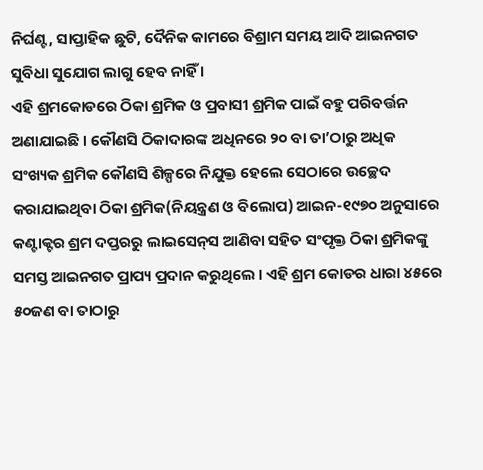ନିର୍ଘଣ୍ଟ, ସାପ୍ତାହିକ ଛୁଟି, ଦୈନିକ କାମରେ ବିଶ୍ରାମ ସମୟ ଆଦି ଆଇନଗତ ସୁବିଧା ସୁଯୋଗ ଲାଗୁ ହେବ ନାହିଁ ।
ଏହି ଶ୍ରମକୋଡରେ ଠିକା ଶ୍ରମିକ ଓ ପ୍ରବାସୀ ଶ୍ରମିକ ପାଇଁ ବହୁ ପରିବର୍ତ୍ତନ ଅଣାଯାଇଛି । କୌଣସି ଠିକାଦାରଙ୍କ ଅଧିନରେ ୨୦ ବା ତା’ଠାରୁ ଅଧିକ ସଂଖ୍ୟକ ଶ୍ରମିକ କୌଣସି ଶିଳ୍ପରେ ନିଯୁକ୍ତ ହେଲେ ସେଠାରେ ଉଚ୍ଛେଦ କରାଯାଇଥିବା ଠିକା ଶ୍ରମିକ(ନିୟନ୍ତ୍ରଣ ଓ ବିଲୋପ) ଆଇନ-୧୯୭୦ ଅନୁସାରେ କଣ୍ଟାକ୍ଟର ଶ୍ରମ ଦପ୍ତରରୁ ଲାଇସେନ୍‌ସ ଆଣିବା ସହିତ ସଂପୃକ୍ତ ଠିକା ଶ୍ରମିକଙ୍କୁ ସମସ୍ତ ଆଇନଗତ ପ୍ରାପ୍ୟ ପ୍ରଦାନ କରୁଥିଲେ । ଏହି ଶ୍ରମ କୋଡର ଧାରା ୪୫ରେ ୫୦ଜଣ ବା ତାଠାରୁ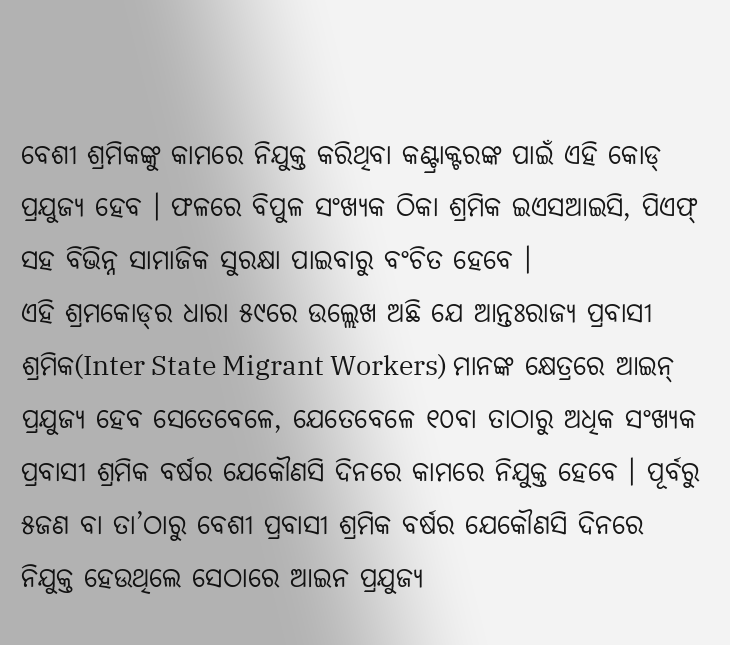ବେଶୀ ଶ୍ରମିକଙ୍କୁ କାମରେ ନିଯୁକ୍ତ କରିଥିବା କଣ୍ଟ୍ରାକ୍ଟରଙ୍କ ପାଇଁ ଏହି କୋଡ୍ ପ୍ରଯୁଜ୍ୟ ହେବ । ଫଳରେ ବିପୁଳ ସଂଖ୍ୟକ ଠିକା ଶ୍ରମିକ ଇଏସଆଇସି, ପିଏଫ୍ ସହ ବିଭିନ୍ନ ସାମାଜିକ ସୁରକ୍ଷା ପାଇବାରୁ ବଂଚିତ ହେବେ ।
ଏହି ଶ୍ରମକୋଡ୍‌ର ଧାରା ୫୯ରେ ଉଲ୍ଲେଖ ଅଛି ଯେ ଆନ୍ତଃରାଜ୍ୟ ପ୍ରବାସୀ ଶ୍ରମିକ(Inter State Migrant Workers) ମାନଙ୍କ କ୍ଷେତ୍ରରେ ଆଇନ୍ ପ୍ରଯୁଜ୍ୟ ହେବ ସେତେବେଳେ, ଯେତେବେଳେ ୧୦ବା ତାଠାରୁ ଅଧିକ ସଂଖ୍ୟକ ପ୍ରବାସୀ ଶ୍ରମିକ ବର୍ଷର ଯେକୌଣସି ଦିନରେ କାମରେ ନିଯୁକ୍ତ ହେବେ । ପୂର୍ବରୁ ୫ଜଣ ବା ତା’ଠାରୁ ବେଶୀ ପ୍ରବାସୀ ଶ୍ରମିକ ବର୍ଷର ଯେକୌଣସି ଦିନରେ ନିଯୁକ୍ତ ହେଉଥିଲେ ସେଠାରେ ଆଇନ ପ୍ରଯୁଜ୍ୟ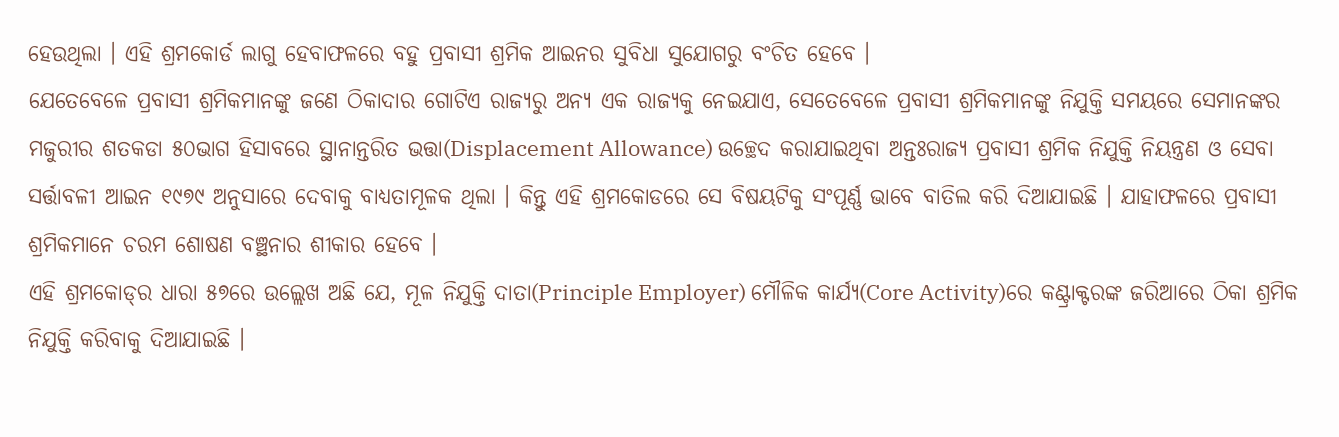ହେଉଥିଲା । ଏହି ଶ୍ରମକୋର୍ଡ ଲାଗୁ ହେବାଫଳରେ ବହୁ ପ୍ରବାସୀ ଶ୍ରମିକ ଆଇନର ସୁବିଧା ସୁଯୋଗରୁ ବଂଚିତ ହେବେ ।
ଯେତେବେଳେ ପ୍ରବାସୀ ଶ୍ରମିକମାନଙ୍କୁ ଜଣେ ଠିକାଦାର ଗୋଟିଏ ରାଜ୍ୟରୁ ଅନ୍ୟ ଏକ ରାଜ୍ୟକୁ ନେଇଯାଏ, ସେତେବେଳେ ପ୍ରବାସୀ ଶ୍ରମିକମାନଙ୍କୁ ନିଯୁକ୍ତି ସମୟରେ ସେମାନଙ୍କର ମଜୁରୀର ଶତକଡା ୫୦ଭାଗ ହିସାବରେ ସ୍ଥାନାନ୍ତରିତ ଭତ୍ତା(Displacement Allowance) ଉଚ୍ଛେଦ କରାଯାଇଥିବା ଅନ୍ତଃରାଜ୍ୟ ପ୍ରବାସୀ ଶ୍ରମିକ ନିଯୁକ୍ତି ନିୟନ୍ତ୍ରଣ ଓ ସେବା ସର୍ତ୍ତାବଳୀ ଆଇନ ୧୯୭୯ ଅନୁସାରେ ଦେବାକୁ ବାଧ୍ୟତାମୂଳକ ଥିଲା । କିନ୍ତୁ ଏହି ଶ୍ରମକୋଡରେ ସେ ବିଷୟଟିକୁ ସଂପୂର୍ଣ୍ଣ ଭାବେ ବାତିଲ କରି ଦିଆଯାଇଛି । ଯାହାଫଳରେ ପ୍ରବାସୀ ଶ୍ରମିକମାନେ ଚରମ ଶୋଷଣ ବଞ୍ଛନାର ଶୀକାର ହେବେ ।
ଏହି ଶ୍ରମକୋଡ୍‌ର ଧାରା ୫୭ରେ ଉଲ୍ଲେଖ ଅଛି ଯେ, ମୂଳ ନିଯୁକ୍ତି ଦାତା(Principle Employer) ମୌଳିକ କାର୍ଯ୍ୟ(Core Activity)ରେ କଣ୍ଟ୍ରାକ୍ଟରଙ୍କ ଜରିଆରେ ଠିକା ଶ୍ରମିକ ନିଯୁକ୍ତି କରିବାକୁ ଦିଆଯାଇଛି ।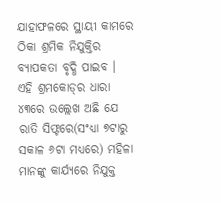ଯାହାଫଳରେ ସ୍ଥାୟୀ କାମରେ ଠିକା ଶ୍ରମିକ ନିଯୁକ୍ତିର ବ୍ୟାପକତା ବୃଦ୍ଧି ପାଇବ ।
ଏହି ଶ୍ରମକୋଡ୍‌ର ଧାରା ୪୩ରେ ଉଲ୍ଲେଖ ଅଛି ଯେ ରାତି ସିଫ୍ଟରେ(ସଂଧ୍ୟା ୭ଟାରୁ ସକାଳ ୬ଟା ମଧ୍ୟରେ) ମହିଳା ମାନଙ୍କୁ କାର୍ଯ୍ୟରେ ନିଯୁକ୍ତ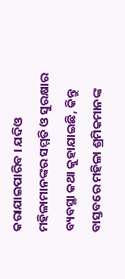କରାଯାଇପାରିବ । ଯଦିଓ ମହିଳାମାନଙ୍କର ସମ୍ମତି ଓ ସୁରକ୍ଷାର ବ୍ୟବସ୍ଥା କଥା କୁହାଯାଇଛି, କିନ୍ତୁ ବାସ୍ତବରେ ମହିଳା ଶ୍ରମିକମାନଙ୍କ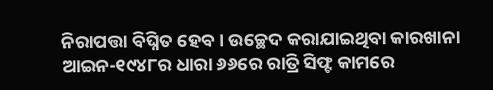ନିରାପତ୍ତା ବିଘ୍ନିତ ହେବ । ଉଚ୍ଛେଦ କରାଯାଇଥିବା କାରଖାନା ଆଇନ-୧୯୪୮ର ଧାରା ୬୬ରେ ରାତ୍ରି ସିଫ୍ଟ କାମରେ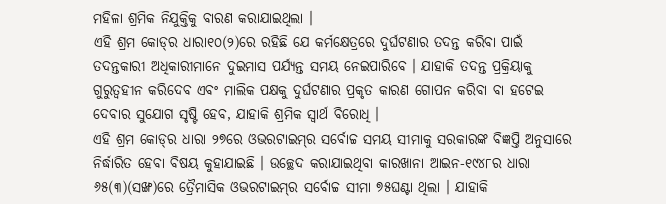ମହିଳା ଶ୍ରମିକ ନିଯୁକ୍ତିକୁ ବାରଣ କରାଯାଇଥିଲା ।
ଏହି ଶ୍ରମ କୋଡ୍‌ର ଧାରା୧୦(୨)ରେ ରହିଛି ଯେ କର୍ମକ୍ଷେତ୍ରରେ ଦୁର୍ଘଟଣାର ତଦନ୍ତ କରିବା ପାଇଁ ତଦନ୍ତକାରୀ ଅଧିକାରୀମାନେ ଦୁଇମାସ ପର୍ଯ୍ୟନ୍ତ ସମୟ ନେଇପାରିବେ । ଯାହାକି ତଦନ୍ତ ପ୍ରକ୍ରିୟାକୁ ଗୁରୁତ୍ୱହୀନ କରିଦେବ ଏବଂ ମାଲିକ ପକ୍ଷକୁ ଦୁର୍ଘଟଣାର ପ୍ରକୃତ କାରଣ ଗୋପନ କରିବା ବା ହଟେଇ ଦେବାର ସୁଯୋଗ ସୃଷ୍ଟି ହେବ, ଯାହାକି ଶ୍ରମିକ ସ୍ୱାର୍ଥ ବିରୋଧି ।
ଏହି ଶ୍ରମ କୋଡ୍‌ର ଧାରା ୨୭ରେ ଓଭରଟାଇମ୍‌ର ସର୍ବୋଚ୍ଚ ସମୟ ସୀମାକୁ ସରକାରଙ୍କ ବିଜ୍ଞପ୍ତି ଅନୁସାରେ ନିର୍ଦ୍ଧାରିତ ହେବା ବିଷୟ କୁହାଯାଇଛି । ଉଚ୍ଛେଦ କରାଯାଇଥିବା କାରଖାନା ଆଇନ-୧୯୪୮ର ଧାରା ୬୫(୩)(ସଙ୍ଖ)ରେ ତ୍ରୈମାସିକ ଓଭରଟାଇମ୍‌ର ସର୍ବୋଚ୍ଚ ସୀମା ୭୫ଘଣ୍ଟା ଥିଲା । ଯାହାକି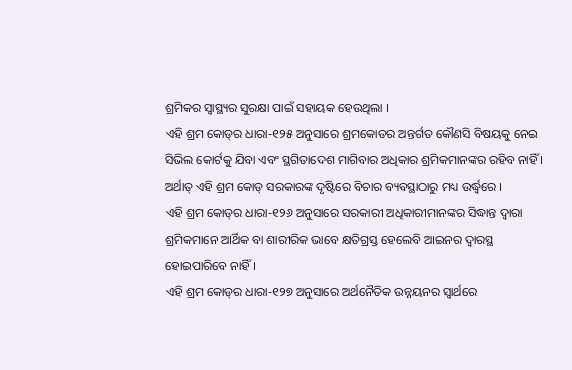ଶ୍ରମିକର ସ୍ୱାସ୍ଥ୍ୟର ସୁରକ୍ଷା ପାଇଁ ସହାୟକ ହେଉଥିଲା ।
ଏହି ଶ୍ରମ କୋଡ୍‌ର ଧାରା-୧୨୫ ଅନୁସାରେ ଶ୍ରମକୋଡର ଅନ୍ତର୍ଗତ କୌଣସି ବିଷୟକୁ ନେଇ ସିଭିଲ କୋର୍ଟକୁ ଯିବା ଏବଂ ସ୍ଥଗିତାଦେଶ ମାଗିବାର ଅଧିକାର ଶ୍ରମିକମାନଙ୍କର ରହିବ ନାହିଁ । ଅର୍ଥାତ୍ ଏହି ଶ୍ରମ କୋଡ୍ ସରକାରଙ୍କ ଦୃଷ୍ଟିରେ ବିଚାର ବ୍ୟବସ୍ଥାଠାରୁ ମଧ୍ୟ ଉର୍ଦ୍ଧ୍ୱରେ ।
ଏହି ଶ୍ରମ କୋଡ୍‌ର ଧାରା-୧୨୬ ଅନୁସାରେ ସରକାରୀ ଅଧିକାରୀମାନଙ୍କର ସିଦ୍ଧାନ୍ତ ଦ୍ୱାରା ଶ୍ରମିକମାନେ ଆର୍ଥିକ ବା ଶାରୀରିକ ଭାବେ କ୍ଷତିଗ୍ରସ୍ତ ହେଲେବି ଆଇନର ଦ୍ୱାରସ୍ଥ ହୋଇପାରିବେ ନାହିଁ ।
ଏହି ଶ୍ରମ କୋଡ୍‌ର ଧାରା-୧୨୭ ଅନୁସାରେ ଅର୍ଥନୈତିକ ଉନ୍ନୟନର ସ୍ୱାର୍ଥରେ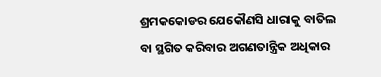ଶ୍ରମକକୋଡର ଯେକୌଣସି ଧାରାକୁ ବାତିଲ ବା ସ୍ଥଗିତ କରିବାର ଅଗଣତାନ୍ତ୍ରିକ ଅଧିକାର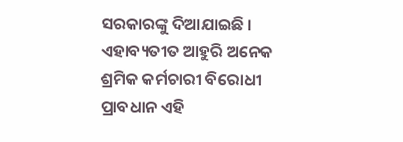ସରକାରଙ୍କୁ ଦିଆଯାଇଛି । ଏହାବ୍ୟତୀତ ଆହୁରି ଅନେକ ଶ୍ରମିକ କର୍ମଚାରୀ ବିରୋଧୀ ପ୍ରାବଧାନ ଏହି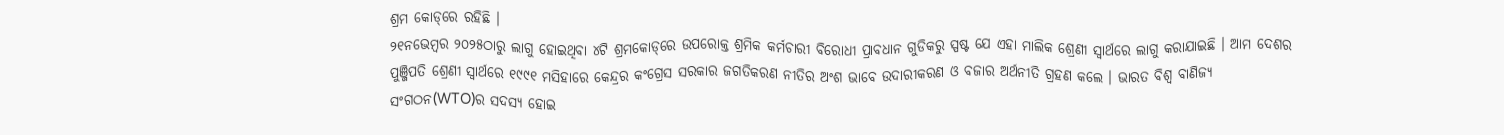ଶ୍ରମ କୋଡ୍‌ରେ ରହିଛି ।
୨୧ନଭେମ୍ବର ୨୦୨୫ଠାରୁ ଲାଗୁ ହୋଇଥିବା ୪ଟି ଶ୍ରମକୋଡ୍‌ରେ ଉପରୋକ୍ତ ଶ୍ରମିକ କର୍ମଚାରୀ ବିରୋଧୀ ପ୍ରାବଧାନ ଗୁଡିକରୁ ସ୍ପଷ୍ଟ ଯେ ଏହା ମାଲିକ ଶ୍ରେଣୀ ସ୍ୱାର୍ଥରେ ଲାଗୁ କରାଯାଇଛି । ଆମ ଦେଶର ପୁଞ୍ଜିପତି ଶ୍ରେଣୀ ସ୍ୱାର୍ଥରେ ୧୯୯୧ ମସିହାରେ କେନ୍ଦ୍ରର କଂଗ୍ରେସ ସରକାର ଜଗତିକରଣ ନୀତିର ଅଂଶ ଭାବେ ଉଦାରୀକରଣ ଓ ବଜାର ଅର୍ଥନୀତି ଗ୍ରହଣ କଲେ । ଭାରତ ବିଶ୍ୱ ବାଣିଜ୍ୟ ସଂଗଠନ(WTO)ର ସଦସ୍ୟ ହୋଇ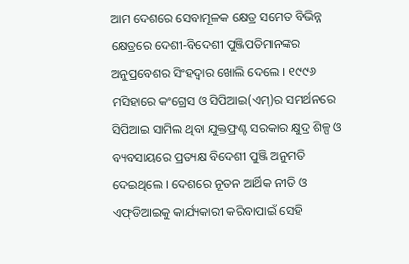ଆମ ଦେଶରେ ସେବାମୂଳକ କ୍ଷେତ୍ର ସମେତ ବିଭିନ୍ନ କ୍ଷେତ୍ରରେ ଦେଶୀ-ବିଦେଶୀ ପୁଞ୍ଜିପତିମାନଙ୍କର ଅନୁପ୍ରବେଶର ସିଂହଦ୍ୱାର ଖୋଲି ଦେଲେ । ୧୯୯୬ ମସିହାରେ କଂଗ୍ରେସ ଓ ସିପିଆଇ(ଏମ୍‌)ର ସମର୍ଥନରେ ସିପିଆଇ ସାମିଲ ଥିବା ଯୁକ୍ତଫ୍ରଣ୍ଟ ସରକାର କ୍ଷୁଦ୍ର ଶିଳ୍ପ ଓ ବ୍ୟବସାୟରେ ପ୍ରତ୍ୟକ୍ଷ ବିଦେଶୀ ପୁଞ୍ଜି ଅନୁମତି ଦେଇଥିଲେ । ଦେଶରେ ନୂତନ ଆର୍ଥିକ ନୀତି ଓ ଏଫ୍‌ଡିଆଇକୁ କାର୍ଯ୍ୟକାରୀ କରିବାପାଇଁ ସେହି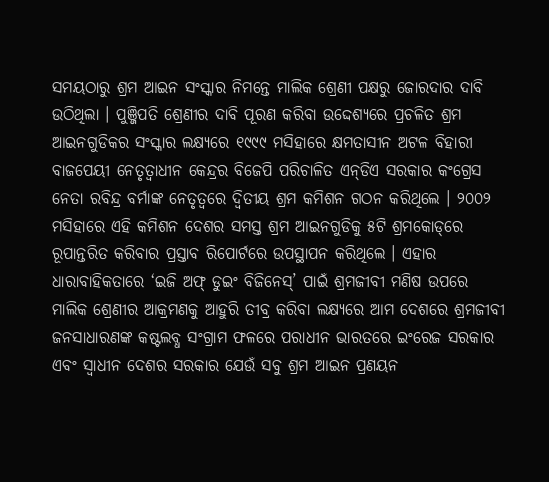ସମୟଠାରୁ ଶ୍ରମ ଆଇନ ସଂସ୍କାର ନିମନ୍ତେ ମାଲିକ ଶ୍ରେଣୀ ପକ୍ଷରୁ ଜୋରଦାର ଦାବି ଉଠିଥିଲା । ପୁଞ୍ଜିପତି ଶ୍ରେଣୀର ଦାବି ପୂରଣ କରିବା ଉଦ୍ଦେଶ୍ୟରେ ପ୍ରଚଳିତ ଶ୍ରମ ଆଇନଗୁଡିକର ସଂସ୍କାର ଲକ୍ଷ୍ୟରେ ୧୯୯୯ ମସିହାରେ କ୍ଷମତାସୀନ ଅଟଳ ବିହାରୀ ବାଜପେୟୀ ନେତୃତ୍ୱାଧୀନ କେନ୍ଦ୍ରର ବିଜେପି ପରିଚାଳିତ ଏନ୍‌ଡିଏ ସରକାର କଂଗ୍ରେସ ନେତା ରବିନ୍ଦ୍ର ବର୍ମାଙ୍କ ନେତୃତ୍ୱରେ ଦ୍ୱିତୀୟ ଶ୍ରମ କମିଶନ ଗଠନ କରିଥିଲେ । ୨୦୦୨ ମସିହାରେ ଏହି କମିଶନ ଦେଶର ସମସ୍ତ ଶ୍ରମ ଆଇନଗୁଡିକୁ ୫ଟି ଶ୍ରମକୋଡ୍‌ରେ ରୂପାନ୍ତରିତ କରିବାର ପ୍ରସ୍ତାବ ରିପୋର୍ଟରେ ଉପସ୍ଥାପନ କରିଥିଲେ । ଏହାର ଧାରାବାହିକତାରେ ‘ଇଜି ଅଫ୍ ଡୁଇଂ ବିଜିନେସ୍‌’ ପାଇଁ ଶ୍ରମଜୀବୀ ମଣିଷ ଉପରେ ମାଲିକ ଶ୍ରେଣୀର ଆକ୍ରମଣକୁ ଆହୁରି ତୀବ୍ର କରିବା ଲକ୍ଷ୍ୟରେ ଆମ ଦେଶରେ ଶ୍ରମଜୀବୀ ଜନସାଧାରଣଙ୍କ କଷ୍ଟଲବ୍ଧ ସଂଗ୍ରାମ ଫଳରେ ପରାଧୀନ ଭାରତରେ ଇଂରେଜ ସରକାର ଏବଂ ସ୍ୱାଧୀନ ଦେଶର ସରକାର ଯେଉଁ ସବୁ ଶ୍ରମ ଆଇନ ପ୍ରଣୟନ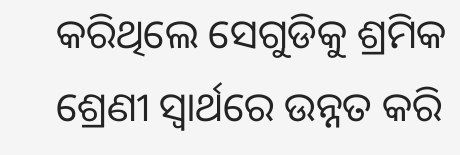କରିଥିଲେ ସେଗୁଡିକୁ ଶ୍ରମିକ ଶ୍ରେଣୀ ସ୍ୱାର୍ଥରେ ଉନ୍ନତ କରି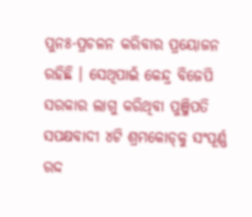ପୁନଃ-ପ୍ରଚଳନ କରିବାର ପ୍ରୟୋଜନ ରହିଛି । ସେଥିପାଇଁ କେନ୍ଦ୍ର ବିଜେପି ସରକାର ଲାଗୁ କରିଥିବା ପୁଞ୍ଜିପତି ସପକ୍ଷବାଦୀ ୪ଟି ଶ୍ରମକୋଡ୍‌କୁ ସଂପୂର୍ଣ୍ଣ ରଦ୍ଦ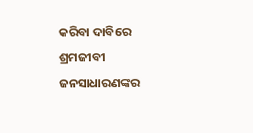କରିବା ଦାବିରେ ଶ୍ରମଜୀବୀ ଜନସାଧାରଣଙ୍କର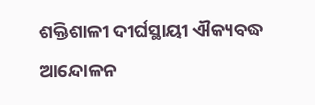ଶକ୍ତିଶାଳୀ ଦୀର୍ଘସ୍ଥାୟୀ ଐକ୍ୟବଦ୍ଧ ଆନ୍ଦୋଳନ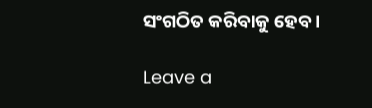ସଂଗଠିତ କରିବାକୁ ହେବ ।

Leave a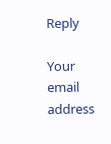Reply

Your email address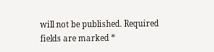will not be published. Required fields are marked *